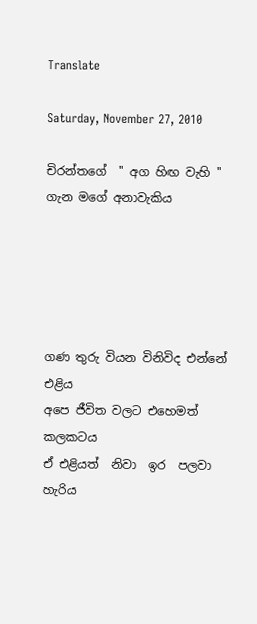Translate

Saturday, November 27, 2010

චිරන්තගේ  '' අග හිඟ වැහි ''
ගැන මගේ අනාවැකිය





ගණ තුරු වියන විනිවිද එන්නේ එළිය
අපෙ ජීවිත වලට එහෙමත්  කලකටය
ඒ එළියත්  නිවා  ඉර  පලවා     හැරිය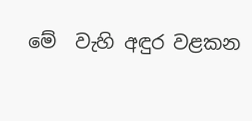මේ  වැහි අඳුර වළකන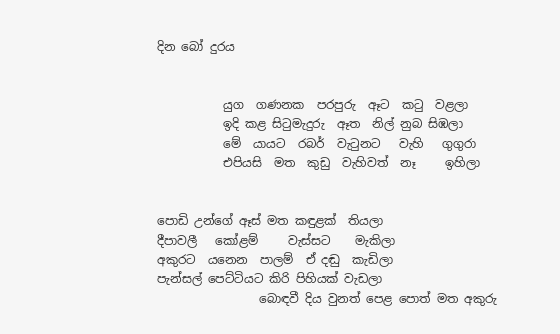දින බෝ දුරය


           යුග  ගණනක  පරපුරු  ඈට  කටු  වළලා
           ඉදි කළ සිටුමැදුරු  ඈත  නිල් නුබ සිඹලා
           මේ  යායට  රබර්  වැටුනට   වැහි   ගුගුරා
           එපියසි  මත  කුඩු  වැහිවත්  නෑ     ඉහිලා


පොඩි උන්ගේ ඈස් මත කඳුළක්  තියලා
දීපාවලී   කෝළම්     වැස්සට    මැකිලා
අකුරට  යනෙන  පාලම්  ඒ දඬු  කැඩිලා
පැන්සල් පෙට්ටියට කිරි පිහියක් වැඩලා
                 බොඳවී දිය වුනත් පෙළ පොත් මත අකුරු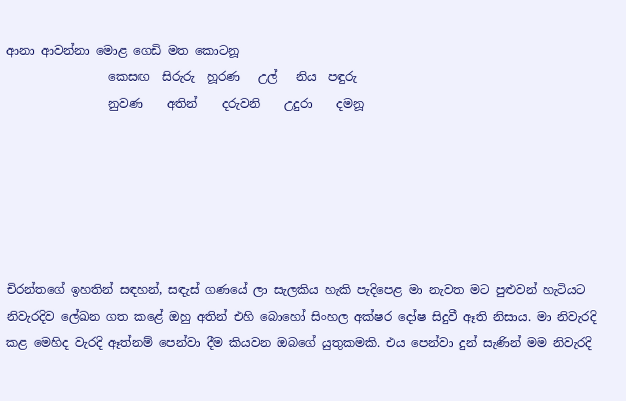ආනා ආවන්නා මොළ ගෙඩි මත කොටනූ
                 කෙසඟ  සිරුරු  හූරණ   උල්   නිය  පඳුරු
                 නුවණ    අතින්    දරුවනි    උදුරා    දමනූ






චිරන්තගේ ඉහතින් සඳහන්, සඳැස් ගණයේ ලා සැලකිය හැකි පැදිපෙළ මා නැවත මට පුළුවන් හැටියට නිවැරදිව ලේඛන ගත කළේ ඔහු අතින් එහි බොහෝ සිංහල අක්ෂර දෝෂ සිදුවී ඈති නිසාය. මා නිවැරදි කළ මෙහිද වැරදි ඈත්නම් පෙන්වා දීම කියවන ඔබගේ යුතුකමකි. එය පෙන්වා දුන් සැණින් මම නිවැරදි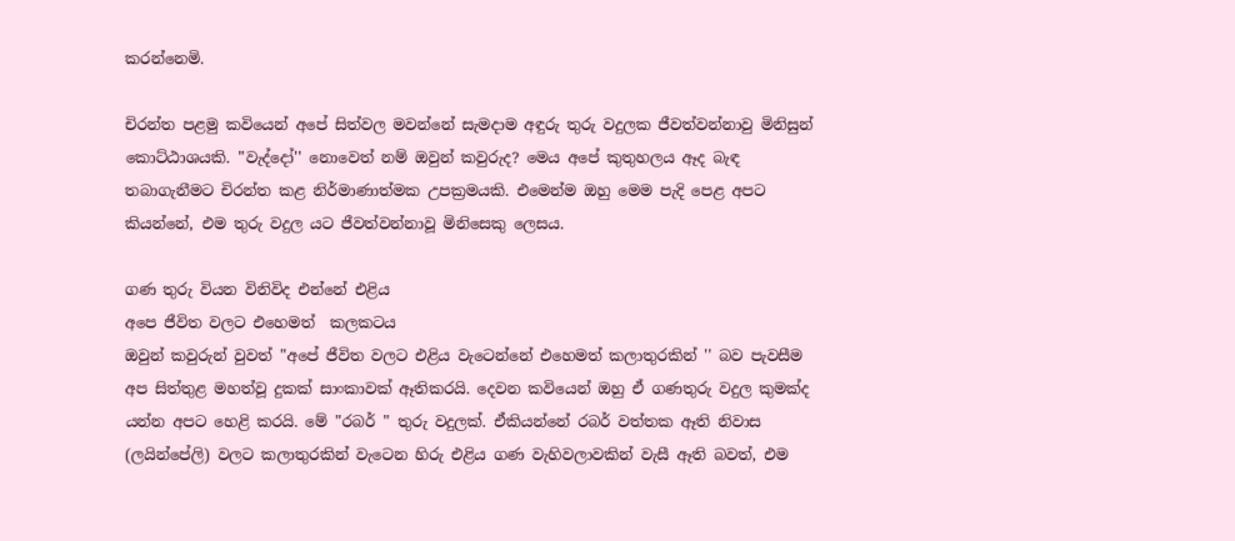කරන්නෙමි.

චිරන්ත පළමු කවියෙන් අපේ සිත්වල මවන්නේ සැමදාම අඳුරු තුරු වදුලක ජීවත්වන්නාවු මිනිසුන් කොට්ඨාශයකි. ''වැද්දෝ'' නොවෙත් නම් ඔවුන් කවුරුද? මෙය අපේ කුතුහලය ඈද බැඳ තබාගැනීමට චිරන්ත කළ නිර්මාණාත්මක උපක්‍රමයකි. එමෙන්ම ඔහු මෙම පැදි පෙළ අපට කියන්නේ, එම තුරු වදුල යට ජීවත්වන්නාවූ මිනිසෙකු ලෙසය.

ගණ තුරු වියන විනිවිද එන්නේ එළිය
අපෙ ජීවිත වලට එහෙමත්  කලකටය
ඔවුන් කවුරුන් වුවත් ''අපේ ජීවිත වලට එළිය වැටෙන්නේ එහෙමත් කලාතුරකින් '' බව පැවසීම අප සිත්තුළ මහත්වූ දුකක් සාංකාවක් ඈතිකරයි. දෙවන කවියෙන් ඔහු ඒ ගණතුරු වදුල කුමක්ද යන්න අපට හෙළි කරයි. මේ ''රබර් '' තුරු වදුලක්. ඒකියන්නේ රබර් වත්තක ඈති නිවාස (ලයින්පේලි) වලට කලාතුරකින් වැටෙන හිරු එළිය ගණ වැහිවලාවකින් වැසී ඈති බවත්, එම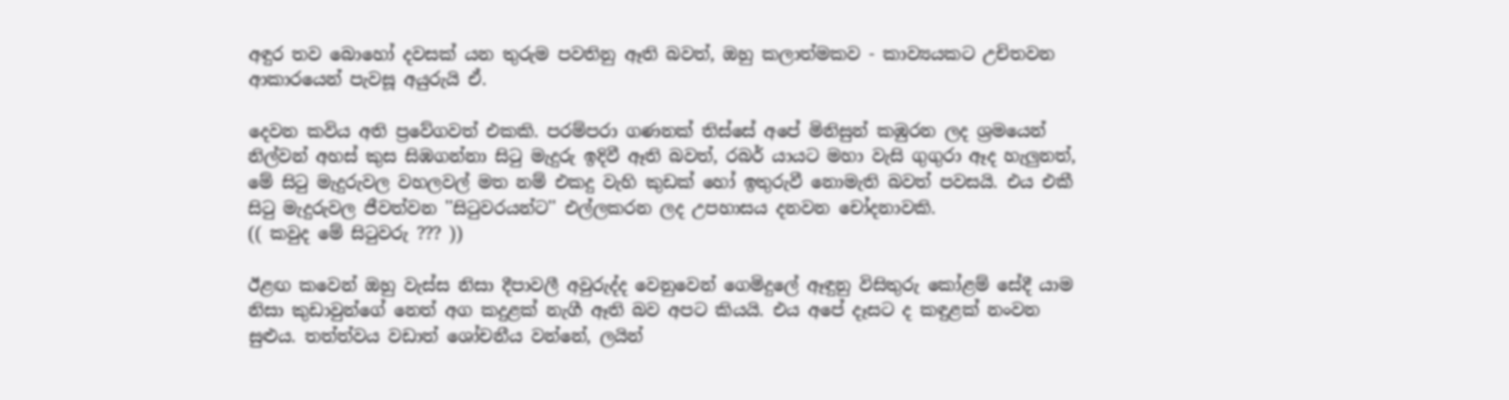අඳුර තව බොහෝ දවසක් යන තුරුම පවතිනු ඈති බවත්, ඔහු කලාත්මකව - කාව්‍යයකට උචිතවන ආකාරයෙන් පැවසූ අයුරුයි ඒ.

දෙවන කවිය අති ප්‍රවේගවත් එකකි. පරම්පරා ගණනක් තිස්සේ අපේ මිනිසුන් කඹුරන ලද ශ්‍රමයෙන් නිල්වන් අහස් කුස සිඹගන්නා සිටු මැදුරු ඉදිවී ඈති බවත්, රබර් යායට මහා වැසි ගුගුරා ඈද හැලුනත්, මේ සිටු මැදුරුවල වහලවල් මත නම් එකදු වැහි කුඩක් හෝ ඉතුරුවී නොමැති බවත් පවසයි. එය එකී සිටු මැදුරුවල ජීවත්වන ''සිටුවරයන්ට'' එල්ලකරන ලද උපහාසය දනවන චෝදනාවකි.
(( කවුද මේ සිටුවරු ??? ))

ඊළඟ කවෙන් ඔහු වැස්ස නිසා දීපාවලී අවුරුද්ද වෙනුවෙන් ගෙමිදුලේ ඈඳුනු විසිතුරු කෝළම් සේදී යාම නිසා කුඩාවුන්ගේ නෙත් අග කදුළක් නැගී ඈති බව අපට කියයි. එය අපේ දෑසට ද කඳුළක් නංවන සුළුය. තත්ත්වය වඩාත් ශෝචනීය වන්නේ, ලයින්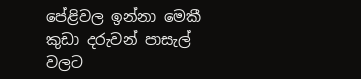පේළිවල ඉන්නා මෙකී කුඩා දරුවන් පාසැල් වලට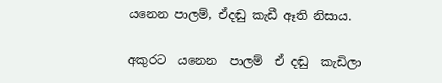යනෙන පාලම්, ඒදඬු කැඩී ඈති නිසාය.

අකුරට  යනෙන  පාලම්  ඒ දඬු  කැඩිලා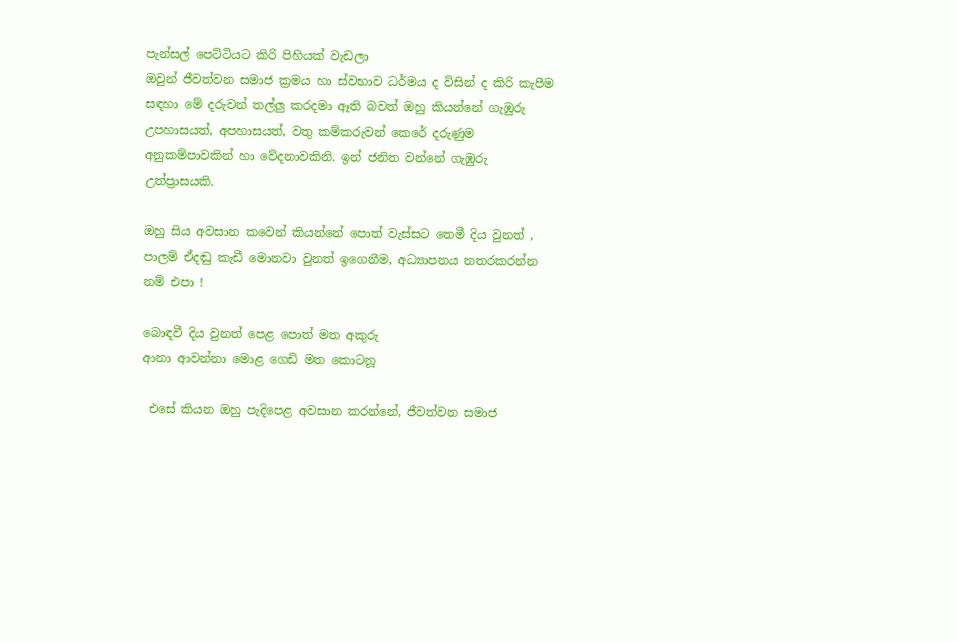පැන්සල් පෙට්ටියට කිරි පිහියක් වැඩලා
ඔවුන් ජීවත්වන සමාජ ක්‍රමය හා ස්වභාව ධර්මය ද විසින් ද කිරි කැපීම සඳහා මේ දරුවන් තල්ලු කරදමා ඈති බවත් ඔහු කියන්නේ ගැඹුරු උපහාසයත්, අපහාසයත්, වතු කම්කරුවන් කෙරේ දරුණුම අනුකම්පාවකින් හා වේදනාවකිනි. ඉන් ජනිත වන්නේ ගැඹුරු උත්ප්‍රාසයකි.

ඔහු සිය අවසාන කවෙන් කියන්නේ පොත් වැස්සට තෙමී දිය වුනත් , පාලම් ඒදඬු කැඩී මොනවා වුනත් ඉගෙනීම, අධ්‍යාපනය නතරකරන්න නම් එපා !

බොඳවී දිය වුනත් පෙළ පොත් මත අකුරු
ආනා ආවන්නා මොළ ගෙඩි මත කොටනූ

 එසේ කියන ඔහු පැදිපෙළ අවසාන කරන්නේ, ජීවත්වන සමාජ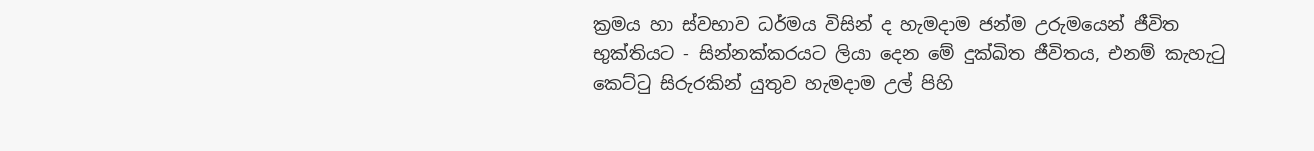ක්‍රමය හා ස්වභාව ධර්මය විසින් ද හැමදාම ජන්ම උරුමයෙන් ජීවිත භුක්තියට - සින්නක්කරයට ලියා දෙන මේ දුක්ඛිත ජීවිතය, එනම් කැහැටු කෙට්ටු සිරුරකින් යුතුව හැමදාම උල් පිහි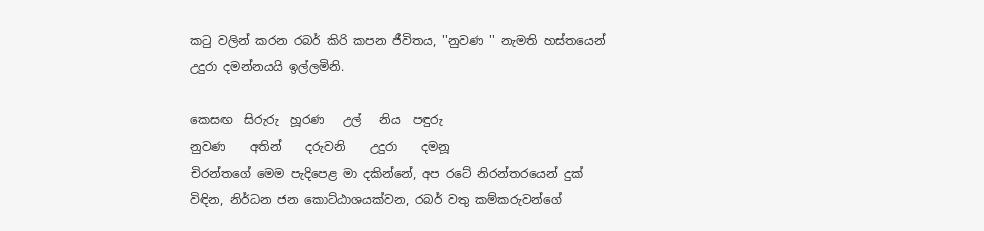කටු වලින් කරන රබර් කිරි කපන ජීවිතය, ''නුවණ '' නැමති හස්තයෙන් උදුරා දමන්නයයි ඉල්ලමිනි.

කෙසඟ  සිරුරු  හූරණ   උල්   නිය  පඳුරු
නුවණ    අතින්    දරුවනි    උදුරා    දමනූ
චිරන්තගේ මෙම පැදිපෙළ මා දකින්නේ, අප රටේ නිරන්තරයෙන් දුක් විඳින, නිර්ධන ජන කොට්ඨාශයක්වන, රබර් වතු කම්කරුවන්ගේ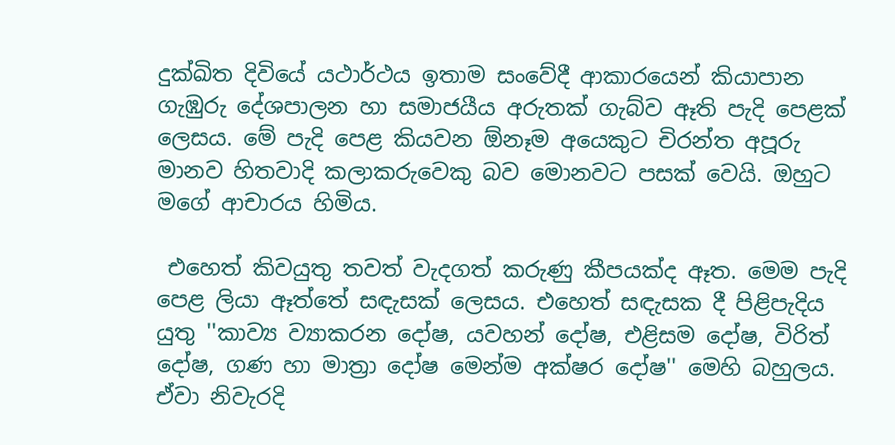දුක්ඛිත දිවියේ යථාර්ථය ඉතාම සංවේදී ආකාරයෙන් කියාපාන ගැඹුරු දේශපාලන හා සමාජයීය අරුතක් ගැබ්ව ඈති පැදි පෙළක් ලෙසය. මේ පැදි පෙළ කියවන ඕනෑම අයෙකුට චිරන්ත අපූරු මානව හිතවාදි කලාකරුවෙකු බව මොනවට පසක් වෙයි. ඔහුට මගේ ආචාරය හිමිය.

 එහෙත් කිවයුතු තවත් වැදගත් කරුණු කීපයක්ද ඈත. මෙම පැදි පෙළ ලියා ඈත්තේ සඳැසක් ලෙසය. එහෙත් සඳැසක දී පිළිපැදිය යුතු ''කාව්‍ය ව්‍යාකරන දෝෂ, යවහන් දෝෂ, එළිසම දෝෂ, විරිත් දෝෂ, ගණ හා මාත්‍රා දෝෂ මෙන්ම අක්ෂර දෝෂ'' මෙහි බහුලය. ඒවා නිවැරදි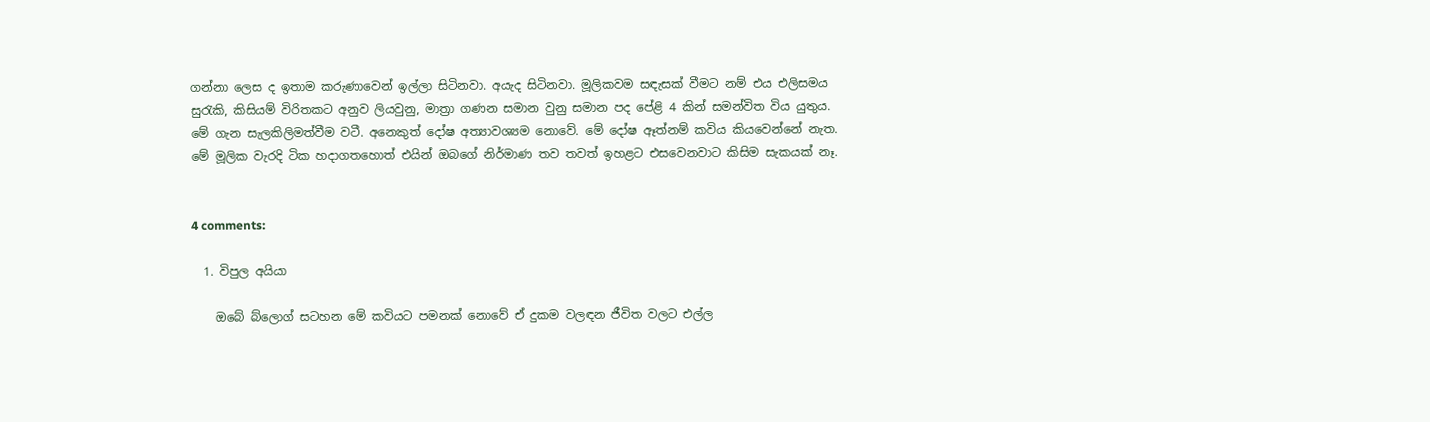ගන්නා ලෙස ද ඉතාම කරුණාවෙන් ඉල්ලා සිටිනවා. අයැද සිටිනවා. මූලිකවම සඳැසක් වීමට නම් එය එලිසමය සුරැකි, කිසියම් විරිතකට අනුව ලියවුනු, මාත්‍රා ගණන සමාන වුනු සමාන පද පේළි 4 කින් සමන්විත විය යුතුය. මේ ගැන සැලකිලිමත්වීම වටී. අනෙකුත් දෝෂ අත්‍යාවශ්‍යම නොවේ. මේ දෝෂ ඈත්නම් කවිය කියවෙන්නේ නැත. මේ මූලික වැරදි ටික හදාගතහොත් එයින් ඔබගේ නිර්මාණ තව තවත් ඉහළට එසවෙනවාට කිසිම සැකයක් නෑ.


4 comments:

  1. විපුල අයියා

    ඔබේ බ්ලොග් සටහන මේ කවියට පමනක් නොවේ ඒ දුකම වලඳන ජීවිත වලට එල්ල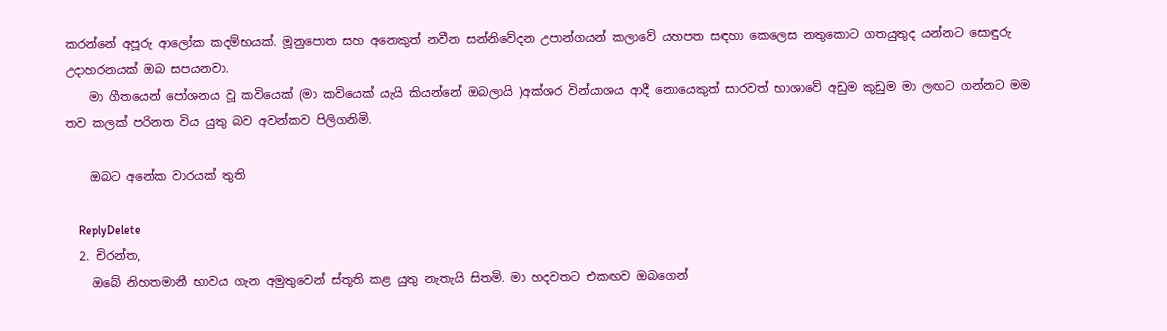කරන්නේ අපූරු ආලෝක කදම්භයක්. මූනුපොත සහ අනෙකුත් නවීන සන්නිවේදන උපාන්ගයන් කලාවේ යහපත සඳහා කෙලෙස නතුකොට ගතයුතුද යන්නට සොඳුරු උදාහරනයක් ඔබ සපයනවා.
    මා ගීතයෙන් පෝශනය වූ කවියෙක් (මා කවියෙක් යැයි කියන්නේ ඔබලායි )අක්ශර වින්යාශය ආදී නොයෙකුත් සාරවත් භාශාවේ අඩුම කුඩුම මා ලඟට ගන්නට මම තව කලක් පරිනත විය යුතු බව අවන්කව පිලිගනිමි.

    ඔබට අනේක වාරයක් තුති

    ReplyDelete
  2. චිරන්ත,
    ඔබේ නිහතමානී භාවය ගැන අමුතුවෙන් ස්තූති කළ යුතු නැතැයි සිතමි. මා හදවතට එකඟව ඔබගෙන්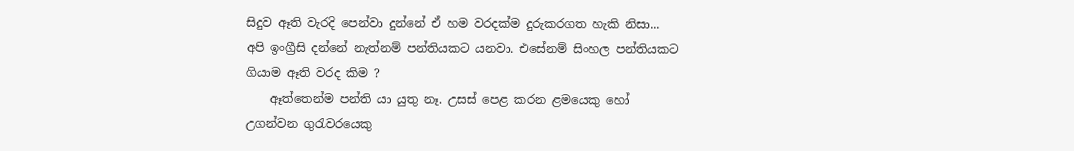සිදුව ඈති වැරදි පෙන්වා දුන්නේ ඒ හම වරදක්ම දුරුකරගත හැකි නිසා... අපි ඉංග්‍රීසි දන්නේ නැත්නම් පන්තියකට යනවා. එසේනම් සිංහල පන්තියකට ගියාම ඈති වරද කිම ?
    ඈත්තෙන්ම පන්ති යා යුතු නෑ. උසස් පෙළ කරන ළමයෙකු හෝ උගන්වන ගුරැවරයෙකු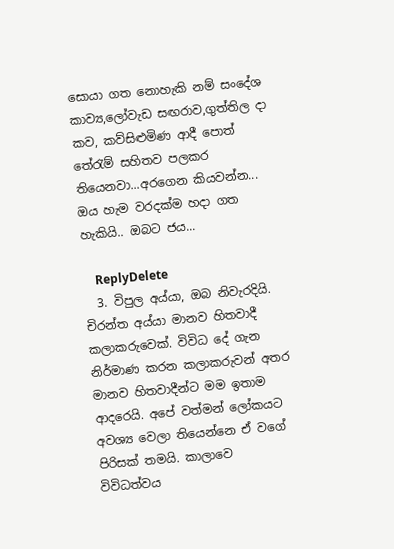සොයා ගත නොහැකි නම් සංදේශ කාව්‍ය,ලෝවැඩ සඟරාව,ගුත්තිල දා කව, කව්සිළුමිණ ආදී පොත් තේරැම් සහිතව පලකර තියෙනවා...අරගෙන කියවන්න... ඔය හැම වරදක්ම හදා ගත හැකියි.. ඔබට ජය...

    ReplyDelete
  3. විපුල අය්යා, ඔබ නිවැරදියි. චිරන්ත අය්යා මානව හිතවාදී කලාකරුවෙක්. විවිධ දේ ගැන නිර්මාණ කරන කලාකරුවන් අතර මානව හිතවාදීන්ට මම ඉතාම ආදරෙයි. අපේ වත්මන් ලෝකයට අවශ්‍ය වෙලා තියෙන්නෙ ඒ වගේ පිරිසක් තමයි. කාලාවෙ විවිධත්වය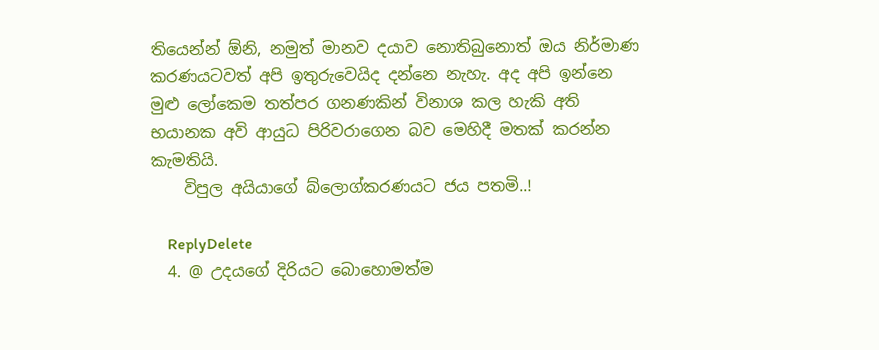තියෙන්න් ඕනි, නමුත් මානව දයාව නොතිබුනොත් ඔය නිර්මාණ කරණයටවත් අපි ඉතුරුවෙයිද දන්නෙ නැහැ. අද අපි ඉන්නෙ මුළු ලෝකෙම තත්පර ගනණකින් විනාශ කල හැකි අති භයානක අවි ආයුධ පිරිවරාගෙන බව මෙහිදී මතක් කරන්න කැමතියි.
    විපුල අයියාගේ බ්ලොග්කරණයට ජය පතමි..!

    ReplyDelete
  4. @ උදයගේ දිරියට බොහොමත්ම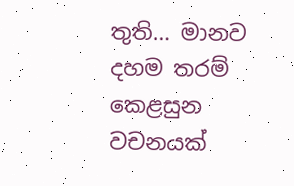තුති… මානව දහම තරම් කෙළසුන වචනයක්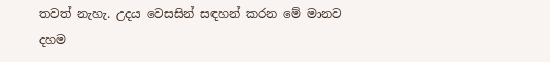තවත් නැහැ. උදය වෙසසින් සඳහන් කරන මේ මානව දහම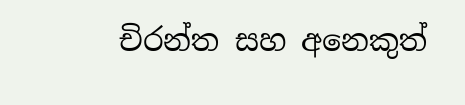චිරන්ත සහ අනෙකුත්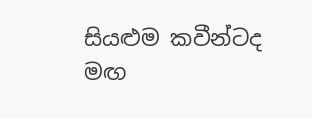සියළුම කවීන්ටද මඟ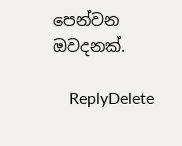පෙන්වන ඔවදනක්.

    ReplyDelete